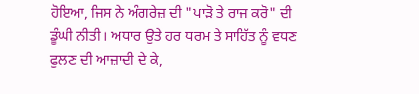ਹੋਇਆ, ਜਿਸ ਨੇ ਅੰਗਰੇਜ਼ ਦੀ "ਪਾੜੋ ਤੇ ਰਾਜ ਕਰੋ" ਦੀ ਡੂੰਘੀ ਨੀਤੀ। ਅਧਾਰ ਉਤੇ ਹਰ ਧਰਮ ਤੇ ਸਾਹਿੱਤ ਨੂੰ ਵਧਣ ਫੁਲਣ ਦੀ ਆਜ਼ਾਦੀ ਦੇ ਕੇ,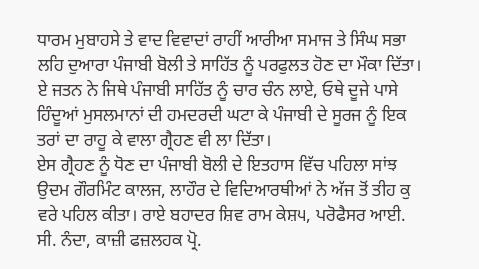ਧਾਰਮ ਮੁਬਾਹਸੇ ਤੇ ਵਾਦ ਵਿਵਾਦਾਂ ਰਾਹੀਂ ਆਰੀਆ ਸਮਾਜ ਤੇ ਸਿੰਘ ਸਭਾ ਲਹਿ ਦੁਆਰਾ ਪੰਜਾਬੀ ਬੋਲੀ ਤੇ ਸਾਹਿੱਤ ਨੂੰ ਪਰਫੁਲਤ ਹੋਣ ਦਾ ਮੌਕਾ ਦਿੱਤਾ। ਏ ਜਤਨ ਨੇ ਜਿਥੇ ਪੰਜਾਬੀ ਸਾਹਿੱਤ ਨੂੰ ਚਾਰ ਚੰਨ ਲਾਏ, ਓਥੇ ਦੂਜੇ ਪਾਸੇ ਹਿੰਦੂਆਂ ਮੁਸਲਮਾਨਾਂ ਦੀ ਹਮਦਰਦੀ ਘਟਾ ਕੇ ਪੰਜਾਬੀ ਦੇ ਸੂਰਜ ਨੂੰ ਇਕ ਤਰਾਂ ਦਾ ਰਾਹੂ ਕੇ ਵਾਲਾ ਗ੍ਰੈਹਣ ਵੀ ਲਾ ਦਿੱਤਾ।
ਏਸ ਗ੍ਰੈਹਣ ਨੂੰ ਧੋਣ ਦਾ ਪੰਜਾਬੀ ਬੋਲੀ ਦੇ ਇਤਹਾਸ ਵਿੱਚ ਪਹਿਲਾ ਸਾਂਝ ਉਦਮ ਗੌਰਮਿੰਟ ਕਾਲਜ, ਲਾਹੌਰ ਦੇ ਵਿਦਿਆਰਥੀਆਂ ਨੇ ਅੱਜ ਤੋਂ ਤੀਹ ਕੁ ਵਰੇ ਪਹਿਲ ਕੀਤਾ। ਰਾਏ ਬਹਾਦਰ ਸ਼ਿਵ ਰਾਮ ਕੇਸ਼੫, ਪਰੋਫੈਸਰ ਆਈ. ਸੀ. ਨੰਦਾ, ਕਾਜ਼ੀ ਫਜ਼ਲਹਕ ਪ੍ਰੋ.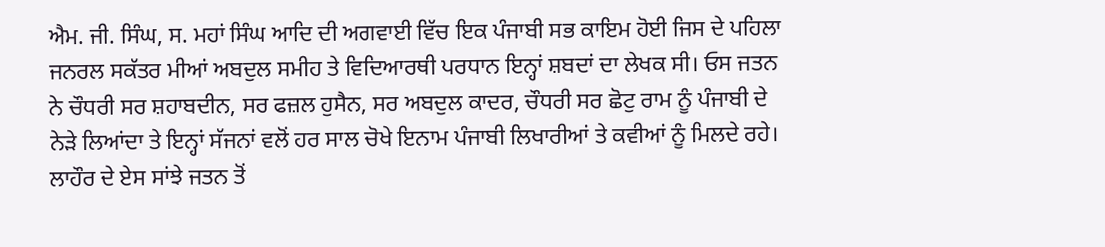ਐਮ. ਜੀ. ਸਿੰਘ, ਸ. ਮਹਾਂ ਸਿੰਘ ਆਦਿ ਦੀ ਅਗਵਾਈ ਵਿੱਚ ਇਕ ਪੰਜਾਬੀ ਸਭ ਕਾਇਮ ਹੋਈ ਜਿਸ ਦੇ ਪਹਿਲਾ ਜਨਰਲ ਸਕੱਤਰ ਮੀਆਂ ਅਬਦੁਲ ਸਮੀਹ ਤੇ ਵਿਦਿਆਰਥੀ ਪਰਧਾਨ ਇਨ੍ਹਾਂ ਸ਼ਬਦਾਂ ਦਾ ਲੇਖਕ ਸੀ। ਓਸ ਜਤਨ ਨੇ ਚੌਧਰੀ ਸਰ ਸ਼ਹਾਬਦੀਨ, ਸਰ ਫਜ਼ਲ ਹੁਸੈਨ, ਸਰ ਅਬਦੁਲ ਕਾਦਰ, ਚੌਧਰੀ ਸਰ ਛੋਟੁ ਰਾਮ ਨੂੰ ਪੰਜਾਬੀ ਦੇ ਨੇੜੇ ਲਿਆਂਦਾ ਤੇ ਇਨ੍ਹਾਂ ਸੱਜਨਾਂ ਵਲੋਂ ਹਰ ਸਾਲ ਚੋਖੇ ਇਨਾਮ ਪੰਜਾਬੀ ਲਿਖਾਰੀਆਂ ਤੇ ਕਵੀਆਂ ਨੂੰ ਮਿਲਦੇ ਰਹੇ।
ਲਾਹੌਰ ਦੇ ਏਸ ਸਾਂਝੇ ਜਤਨ ਤੋਂ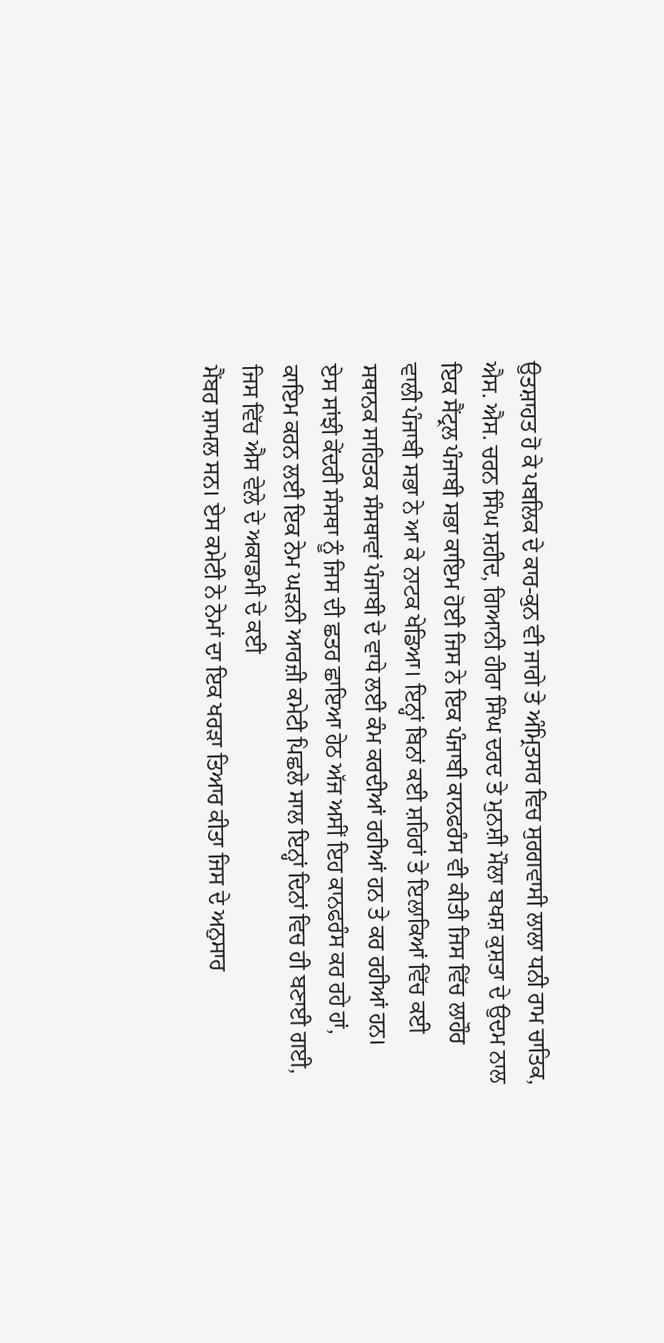ਉਤਸ਼ਾਹਤ ਹੋ ਕੇ ਪਬਲਿਕ ਦੇ ਕਾਰ-ਕੁਨ ਵੀ ਜਾਗੇ ਤੇ ਅੰਮ੍ਰਿਤਸਰ ਵਿਚ ਸੁਰਗਵਾਸੀ ਲਾਲਾ ਧਨੀ ਰਾਮ ਚਾਤਿਕ, ਐਸ. ਐਸ. ਚਰਨ ਸਿੰਘ ਸ਼ਹੀਦ, ਗਿਆਨੀ ਹੀਰਾ ਸਿੰਘ ਦਰਦ ਤੇ ਮੁਨਸ਼ੀ ਮੌਲਾ ਬਖਸ਼ ਕੁਸ਼ਤਾ ਦੇ ਉਦਮ ਨਾਲ ਇਕ ਸੈਂਟ੍ਰਲ ਪੰਜਾਬੀ ਸਭਾ ਕਾਇਮ ਹੋਈ ਜਿਸ ਨੇ ਇਕ ਪੰਜਾਬੀ ਕਾਨਫਰੰਸ ਵੀ ਕੀਤੀ ਜਿਸ ਵਿੱਚ ਲਾਹੌਰ ਵਾਲੀ ਪੰਜਾਬੀ ਸਭਾ ਨੇ ਆ ਕੇ ਨਾਟਕ ਖੇਡਿਆ। ਇਨ੍ਹਾਂ ਬਿਨਾਂ ਕਈ ਸ਼ਹਿਰਾਂ ਤੇ ਇਲਾਕਿਆਂ ਵਿੱਚ ਕਈ ਸਥਾਨਕ ਸਾਹਿਤਕ ਸੰਸਥਾਵਾਂ ਪੰਜਾਬੀ ਦੇ ਵਾਧੇ ਲਈ ਕੰਮ ਕਰਦੀਆਂ ਰਹੀਆਂ ਹਨ ਤੇ ਕਰ ਰਹੀਆਂ ਹਨ।
ਏਸ ਸਾਂਝੀ ਕੇਂਦਰੀ ਸੰਸਥਾ ਨੂੰ ਜਿਸ ਦੀ ਛਤਰ ਛਾਇਆ ਹੇਠ ਅੱਜ ਅਸੀਂ ਇਹ ਕਾਨਫਰੰਸ ਕਰ ਰਹੇ ਹਾਂ, ਕਾਇਮ ਕਰਨ ਲਈ ਇਕ ਨੇਮ ਘੜਨੀ ਆਰਜ਼ੀ ਕਮੇਟੀ ਪਿਛਲੇ ਸਾਲ ਇਨ੍ਹਾਂ ਦਿਨਾਂ ਵਿਚ ਹੀ ਬਣਾਈ ਗਈ, ਜਿਸ ਵਿੱਚ ਐਸ ਵੇਲੇ ਦੇ ਅਕਾਡਮੀ ਦੇ ਕਈ
ਮੈਂਬਰ ਸ਼ਾਮਲ ਸਨ। ਏਸ ਕਮੇਟੀ ਨੇ ਨੇਮਾਂ ਦਾ ਇਕ ਖਰੜਾ ਤਿਆਰ ਕੀਤਾ ਜਿਸ ਦੇ ਅਨੁਸਾਰ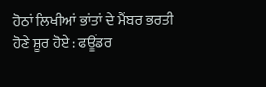ਹੋਠਾਂ ਲਿਖੀਆਂ ਭਾਂਤਾਂ ਦੇ ਮੈਂਬਰ ਭਰਤੀ ਹੋਣੇ ਸ਼ੂਰ ਹੋਏ : ਫਊਂਡਰ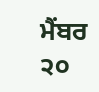ਮੈਂਬਰ
੨੦